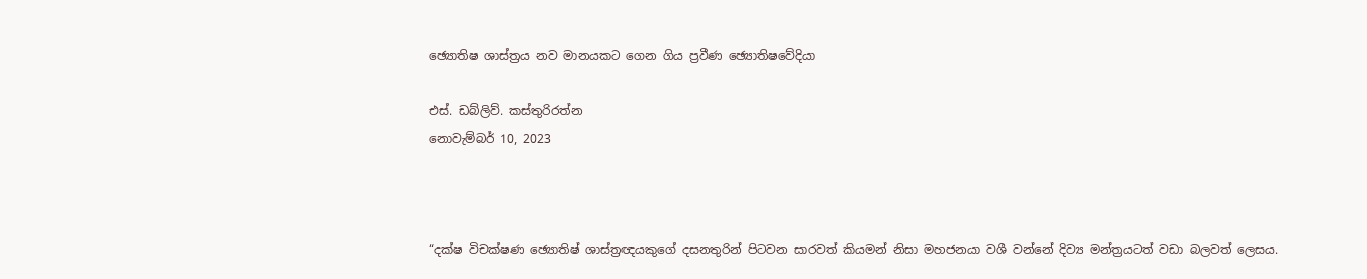ඡ්‍යොතිෂ ශාස්ත්‍රය නව මානයකට ගෙන ගිය ප්‍රවීණ ඡ්‍යොතිෂවේදියා

එස්. ඩබ්ලිව්. කස්තුරිරත්න
නොවැම්බර් 10, 2023



“දක්ෂ විචක්ෂණ ඡ්‍යොතිෂ් ශාස්ත්‍රඥයකුගේ දසනතුරින් පිටවන සාරවත් කියමන් නිසා මහජනයා වශී වන්නේ දිව්‍ය මන්ත්‍රයටත් වඩා බලවත් ලෙසය.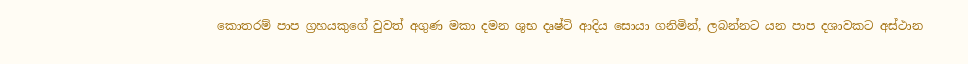කොතරම් පාප ග්‍රහයකුගේ වුවත් අගුණ මකා දමන ශුභ දෘෂ්ටි ආදිය සොයා ගනිමින්, ලබන්නට යන පාප දශාවකට අස්ථාන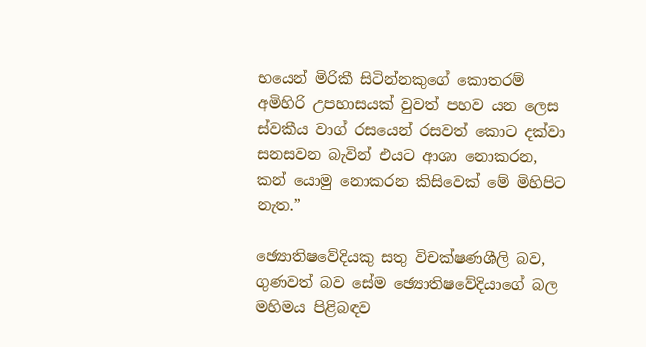භයෙන් මිරිකී සිටින්නකුගේ කොතරම් අමිහිරි උපහාසයක් වුවත් පහව යන ලෙස ස්වකීය වාග් රසයෙන් රසවත් කොට දක්වා සනසවන බැවින් එයට ආශා නොකරන, කන් යොමු නොකරන කිසිවෙක් මේ මිහිපිට නැත.”

ඡ්‍යොතිෂවේදියකු සතු විචක්ෂණශීලි බව, ගුණවත් බව සේම ඡ්‍යොතිෂවේදියාගේ බල මහිමය පිළිබඳව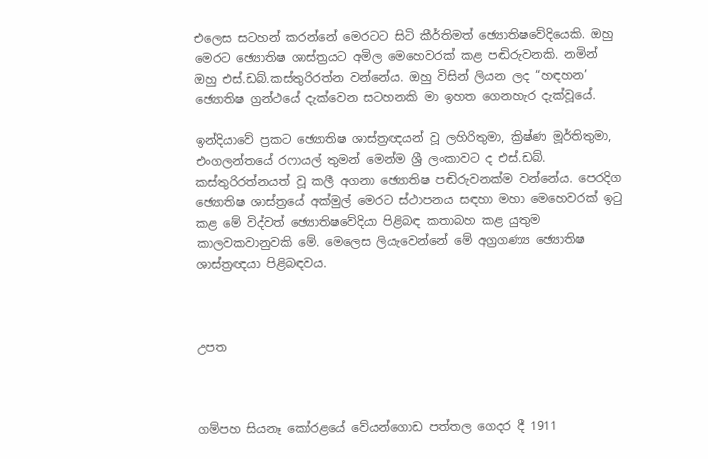එලෙස සටහන් කරන්නේ මෙරටට සිටි කීර්තිමත් ඡ්‍යොතිෂවේදියෙකි. ඔහු මෙරට ඡ්‍යොතිෂ ශාස්ත්‍රයට අමිල මෙහෙවරක් කළ පඬිරුවනකි. නමින් ඔහු එස්.ඩබ්.කස්තුරිරත්න වන්නේය. ඔහු විසින් ලියන ලද “හඳහන’ ඡ්‍යොතිෂ ග්‍රන්ථයේ දැක්වෙන සටහනකි මා ඉහත ගෙනහැර දැක්වූයේ.

ඉන්දියාවේ ප්‍රකට ඡ්‍යොතිෂ ශාස්ත්‍රඥයන් වූ ලහිරිතුමා, ක්‍රිෂ්ණ මූර්තිතුමා, එංගලන්තයේ රෆායල් තුමන් මෙන්ම ශ්‍රී ලංකාවට ද එස්.ඩබ්. කස්තුරිරත්නයත් වූ කලී අගනා ඡ්‍යොතිෂ පඬිරුවනක්ම වන්නේය. පෙරදිග ඡ්‍යොතිෂ ශාස්ත්‍රයේ අක්මුල් මෙරට ස්ථාපනය සඳහා මහා මෙහෙවරක් ඉටු කළ මේ විද්වත් ඡ්‍යොතිෂවේදියා පිළිබඳ කතාබහ කළ යුතුම කාලවකවානුවකි මේ. මෙලෙස ලියැවෙන්නේ මේ අග්‍රගණ්‍ය ඡ්‍යොතිෂ ශාස්ත්‍රඥයා පිළිබඳවය.



උපත



ගම්පහ සියනෑ කෝරළයේ වේයන්ගොඩ පත්තල ගෙදර දී 1911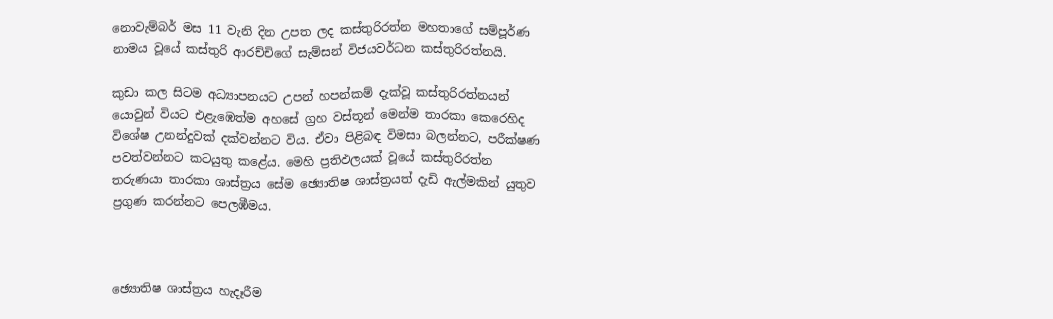නොවැම්බර් මස 11 වැනි දින උපත ලද කස්තුරිරත්න මහතාගේ සම්පූර්ණ නාමය වූයේ කස්තුරි ආරච්චිගේ සැම්සන් විජයවර්ධන කස්තුරිරත්නයි.

කුඩා කල සිටම අධ්‍යාපනයට උපන් හපන්කම් දැක්වූ කස්තුරිරත්නයන් යොවුන් වියට එළැඹෙත්ම අහසේ ග්‍රහ වස්තූන් මෙන්ම තාරකා කෙරෙහිද විශේෂ උනන්දුවක් දක්වන්නට විය. ඒවා පිළිබඳ විමසා බලන්නට, පරීක්ෂණ පවත්වන්නට කටයුතු කළේය. මෙහි ප්‍රතිඵලයක් වූයේ කස්තුරිරත්න තරුණයා තාරකා ශාස්ත්‍රය සේම ඡ්‍යොතිෂ ශාස්ත්‍රයත් දැඩි ඇල්මකින් යුතුව ප්‍රගුණ කරන්නට පෙලඹීමය.



ඡ්‍යොතිෂ ශාස්ත්‍රය හැදෑරීම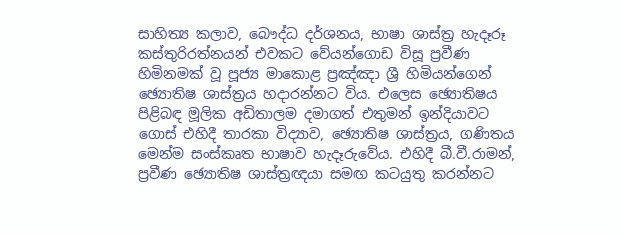සාහිත්‍ය කලාව, බෞද්ධ දර්ශනය, භාෂා ශාස්ත්‍ර හැදෑරූ කස්තුරිරත්නයන් එවකට වේයන්ගොඩ විසූ ප්‍රවීණ හිමිනමක් වූ පූජ්‍ය මාකොළ ප්‍රඤ්ඤා ශ්‍රී හිමියන්ගෙන් ඡ්‍යොතිෂ ශාස්ත්‍රය හදාරන්නට විය. එලෙස ඡ්‍යොතිෂය පිළිබඳ මූලික අඩිතාලම දමාගත් එතුමන් ඉන්දියාවට ගොස් එහිදී තාරකා විද්‍යාව, ඡ්‍යොතිෂ ශාස්ත්‍රය, ගණිතය මෙන්ම සංස්කෘත භාෂාව හැදෑරුවේය. එහිදී බී.වී.රාමන්, ප්‍රවීණ ඡ්‍යොතිෂ ශාස්ත්‍රඥයා සමඟ කටයුතු කරන්නට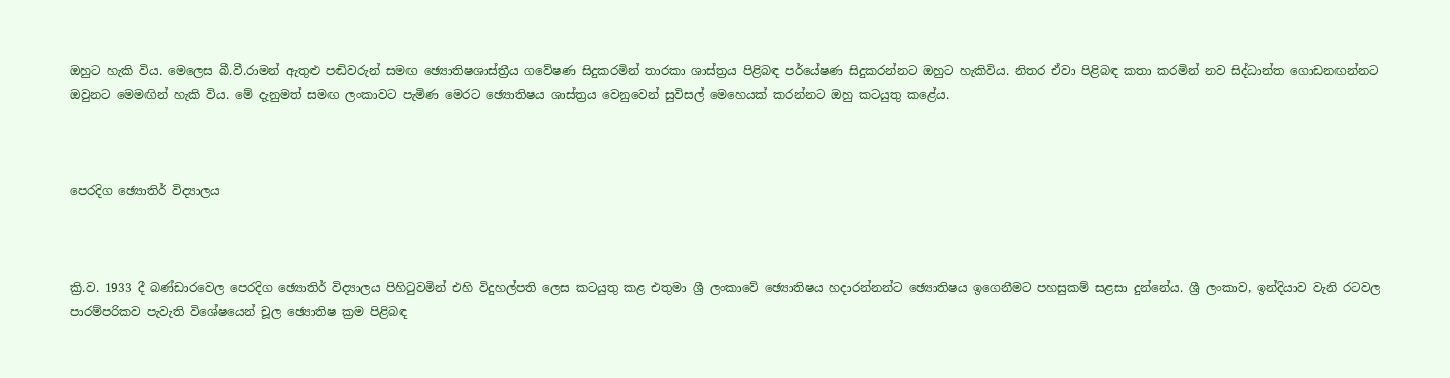ඔහුට හැකි විය. මෙලෙස බී.වී.රාමන් ඇතුළු පඬිවරුන් සමඟ ඡ්‍යොතිෂශාස්ත්‍රීය ගවේෂණ සිදුකරමින් තාරකා ශාස්ත්‍රය පිළිබඳ පර්යේෂණ සිදුකරන්නට ඔහුට හැකිවිය. නිතර ඒවා පිළිබඳ කතා කරමින් නව සිද්ධාන්ත ගොඩනඟන්නට ඔවුනට මෙමඟින් හැකි විය. මේ දැනුමත් සමඟ ලංකාවට පැමිණ මෙරට ඡ්‍යොතිෂය ශාස්ත්‍රය වෙනුවෙන් සුවිසල් මෙහෙයක් කරන්නට ඔහු කටයුතු කළේය.



පෙරදිග ඡ්‍යොතිර් විද්‍යාලය



ක්‍රි.ව. 1933 දී බණ්ඩාරවෙල පෙරදිග ඡ්‍යොතිර් විද්‍යාලය පිහිටුවමින් එහි විදුහල්පති ලෙස කටයුතු කළ එතුමා ශ්‍රී ලංකාවේ ඡ්‍යොතිෂය හදාරන්නන්ට ඡ්‍යොතිෂය ඉගෙනීමට පහසුකම් සළසා දුන්නේය. ශ්‍රී ලංකාව, ඉන්දියාව වැනි රටවල පාරම්පරිකව පැවැති විශේෂයෙන් චූල ඡ්‍යොතිෂ ක්‍රම පිළිබඳ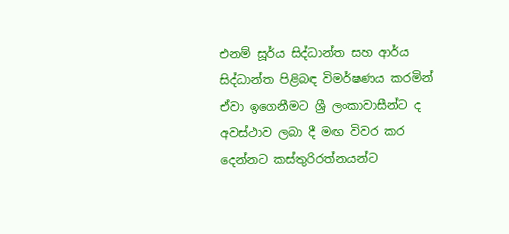එනම් සූර්ය සිද්ධාන්ත සහ ආර්ය සිද්ධාන්ත පිළිබඳ විමර්ෂණය කරමින් ඒවා ඉගෙනීමට ශ්‍රී ලංකාවාසීන්ට ද අවස්ථාව ලබා දී මඟ විවර කර දෙන්නට කස්තුරිරත්නයන්ට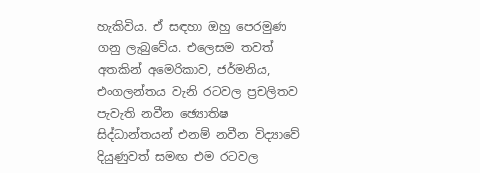හැකිවිය. ඒ සඳහා ඔහු පෙරමුණ ගනු ලැබුවේය. එලෙසම තවත් අතකින් අමෙරිකාව, ජර්මනිය, එංගලන්තය වැනි රටවල ප්‍රචලිතව පැවැති නවීන ඡ්‍යොතිෂ සිද්ධාන්තයන් එනම් නවීන විද්‍යාවේ දියුණුවත් සමඟ එම රටවල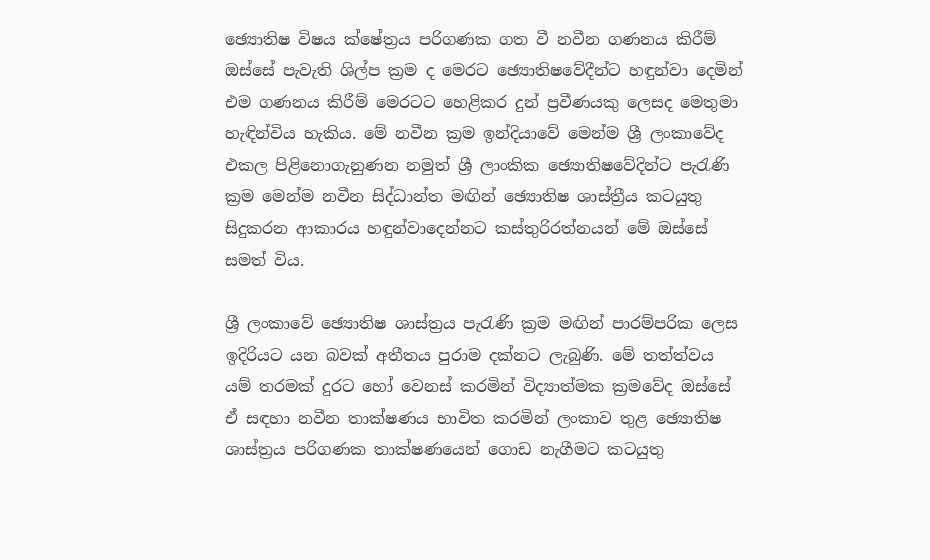ඡ්‍යොතිෂ විෂය ක්ෂේත්‍රය පරිගණක ගත වී නවීන ගණනය කිරීම් ඔස්සේ පැවැති ශිල්ප ක්‍රම ද මෙරට ඡ්‍යොතිෂවේදීන්ට හඳුන්වා දෙමින් එම ගණනය කිරීම් මෙරටට හෙළිකර දුන් ප්‍රවීණයකු ලෙසද මෙතුමා හැඳින්විය හැකිය. මේ නවීන ක්‍රම ඉන්දියාවේ මෙන්ම ශ්‍රී ලංකාවේද එකල පිළිනොගැනුණන නමුත් ශ්‍රී ලාංකික ඡ්‍යොතිෂවේදින්ට පැරැණි ක්‍රම මෙන්ම නවීන සිද්ධාන්ත මඟින් ඡ්‍යොතිෂ ශාස්ත්‍රීය කටයුතු සිදුකරන ආකාරය හඳුන්වාදෙන්නට කස්තුරිරත්නයන් මේ ඔස්සේ සමත් විය.

ශ්‍රී ලංකාවේ ඡ්‍යොතිෂ ශාස්ත්‍රය පැරැණි ක්‍රම මඟින් පාරම්පරික ලෙස ඉදිරියට යන බවක් අතීතය පුරාම දක්නට ලැබුණි. මේ තත්ත්වය යම් තරමක් දුරට හෝ වෙනස් කරමින් විද්‍යාත්මක ක්‍රමවේද ඔස්සේ ඒ සඳහා නවීන තාක්ෂණය භාවිත කරමින් ලංකාව තුළ ඡ්‍යොතිෂ ශාස්ත්‍රය පරිගණක තාක්ෂණයෙන් ගොඩ නැගීමට කටයුතු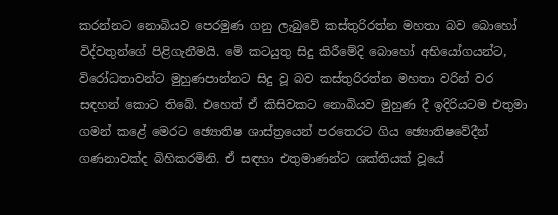කරන්නට නොබියව පෙරමුණ ගනු ලැබුවේ කස්තුරිරත්න මහතා බව බොහෝ විද්වතුන්ගේ පිළිගැනීමයි. මේ කටයුතු සිදු කිරීමේදි බොහෝ අභියෝගයන්ට, විරෝධතාවන්ට මුහුණපාන්නට සිදු වූ බව කස්තුරිරත්න මහතා වරින් වර සඳහන් කොට තිබේ. එහෙත් ඒ කිසිවකට නොබියව මුහුණ දී ඉදිරියටම එතුමා ගමන් කළේ මෙරට ඡ්‍යොතිෂ ශාස්ත්‍රයෙන් පරතෙරට ගිය ඡ්‍යොතිෂවේදීන් ගණනාවක්ද බිහිකරමිනි. ඒ සඳහා එතුමාණන්ට ශක්තියක් වූයේ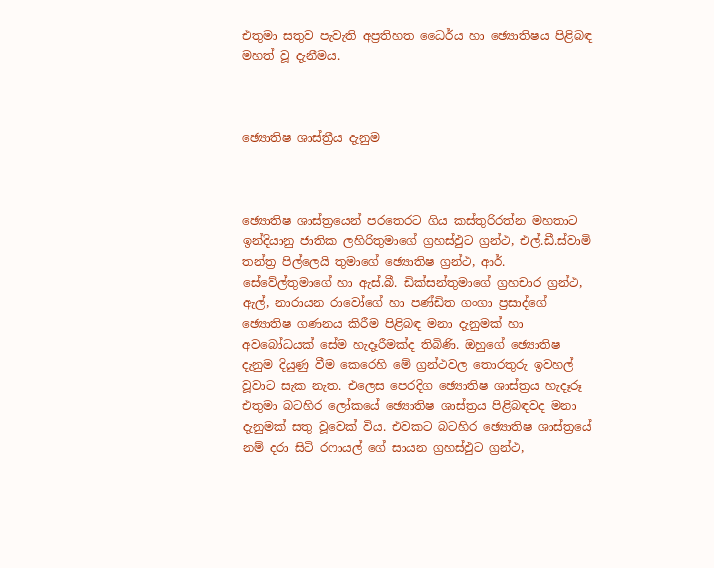එතුමා සතුව පැවැති අප්‍රතිහත ධෛර්ය හා ඡ්‍යොතිෂය පිළිබඳ මහත් වූ දැනීමය.



ඡ්‍යොතිෂ ශාස්ත්‍රීය දැනුම



ඡ්‍යොතිෂ ශාස්ත්‍රයෙන් පරතෙරට ගිය කස්තුරිරත්න මහතාට ඉන්දියානු ජාතික ලහිරිතුමාගේ ග්‍රහස්ඵුට ග්‍රන්ථ, එල්.ඩී.ස්වාමි තන්ත්‍ර පිල්ලෙයි තුමාගේ ඡ්‍යොතිෂ ග්‍රන්ථ, ආර්. සේවේල්තුමාගේ හා ඇස්.බී. ඩික්සන්තුමාගේ ග්‍රහචාර ග්‍රන්ථ, ඇල්, නාරායන රාවෝගේ හා පණ්ඩිත ගංගා ප්‍රසාද්ගේ ඡ්‍යොතිෂ ගණනය කිරීම පිළිබඳ මනා දැනුමක් හා අවබෝධයක් සේම හැදෑරීමක්ද තිබිණි. ඔහුගේ ඡ්‍යොතිෂ දැනුම දියුණු වීම කෙරෙහි මේ ග්‍රන්ථවල තොරතුරු ඉවහල් වූවාට සැක නැත. එලෙස පෙරදිග ඡ්‍යොතිෂ ශාස්ත්‍රය හැදෑරූ එතුමා බටහිර ලෝකයේ ඡ්‍යොතිෂ ශාස්ත්‍රය පිළිබඳවද මනා දැනුමක් සතු වූවෙක් විය. එවකට බටහිර ඡ්‍යොතිෂ ශාස්ත්‍රයේ නම් දරා සිටි රෆායල් ගේ සායන ග්‍රහස්ඵුට ග්‍රන්ථ,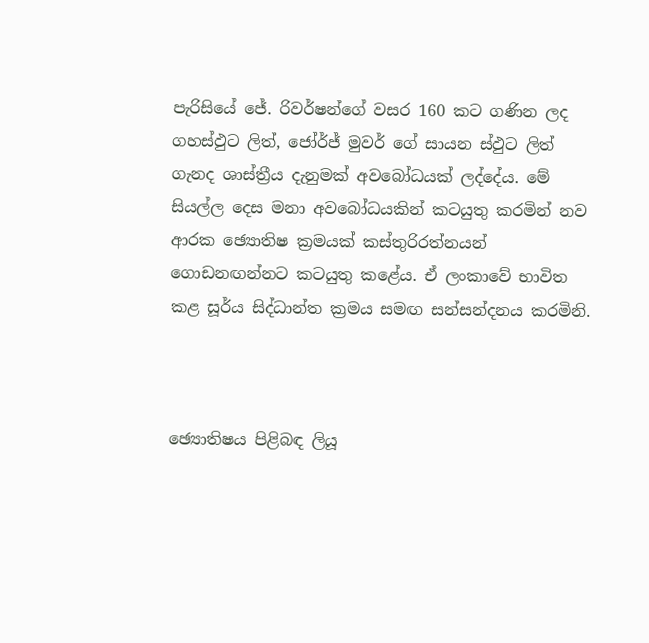පැරිසියේ ජේ. රිවර්ෂන්ගේ වසර 160 කට ගණින ලද ගහස්ඵුට ලිත්, ජෝර්ජ් මුවර් ගේ සායන ස්ඵුට ලිත් ගැනද ශාස්ත්‍රීය දැනුමක් අවබෝධයක් ලද්දේය. මේ සියල්ල දෙස මනා අවබෝධයකින් කටයුතු කරමින් නව ආරක ඡ්‍යොතිෂ ක්‍රමයක් කස්තුරිරත්නයන් ගොඩනඟන්නට කටයුතු කළේය. ඒ ලංකාවේ භාවිත කළ සූර්ය සිද්ධාන්ත ක්‍රමය සමඟ සන්සන්දනය කරමිනි.



ඡ්‍යොතිෂය පිළිබඳ ලියූ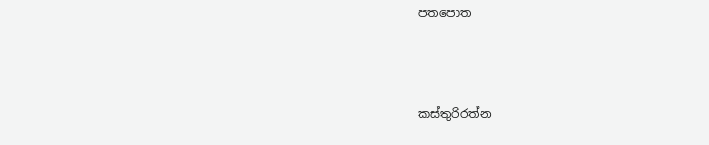පතපොත



කස්තුරිරත්න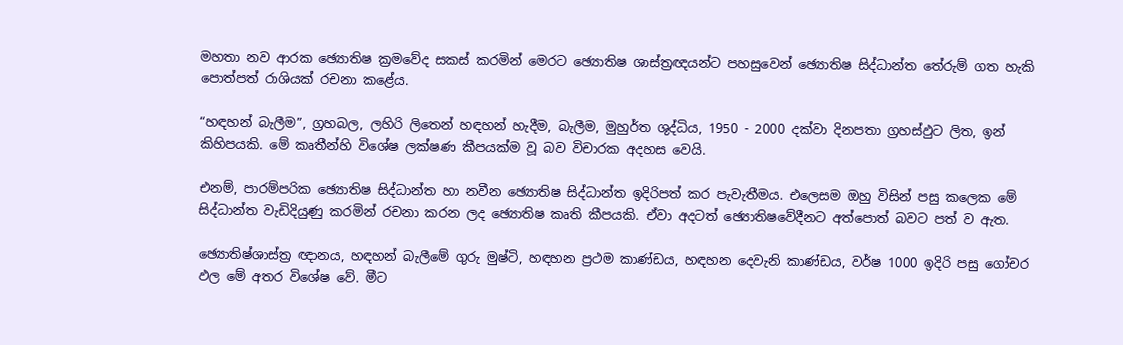මහතා නව ආරක ඡ්‍යොතිෂ ක්‍රමවේද සකස් කරමින් මෙරට ඡ්‍යොතිෂ ශාස්ත්‍රඥයන්ට පහසුවෙන් ඡ්‍යොතිෂ සිද්ධාන්ත තේරුම් ගත හැකි පොත්පත් රාශියක් රචනා කළේය.

“හඳහන් බැලීම”, ග්‍රහබල, ලහිරි ලිතෙන් හඳහන් හැදීම, බැලීම, මුහුර්ත ශුද්ධිය, 1950 - 2000 දක්වා දිනපතා ග්‍රහස්ඵුට ලිත, ඉන් කිහිපයකි. මේ කෘතීන්හි විශේෂ ලක්ෂණ කීපයක්ම වූ බව විචාරක අදහස වෙයි.

එනම්, පාරම්පරික ඡ්‍යොතිෂ සිද්ධාන්ත හා නවීන ඡ්‍යොතිෂ සිද්ධාන්ත ඉදිරිපත් කර පැවැතීමය. එලෙසම ඔහු විසින් පසු කලෙක මේ සිද්ධාන්ත වැඩිදියුණු කරමින් රචනා කරන ලද ඡ්‍යොතිෂ කෘති කීපයකි. ඒවා අදටත් ඡ්‍යොතිෂවේදීනට අත්පොත් බවට පත් ව ඇත.

ඡ්‍යොතිෂ්ශාස්ත්‍ර ඥානය, හඳහන් බැලීමේ ගුරු මුෂ්ටි, හඳහන ප්‍රථම කාණ්ඩය, හඳහන දෙවැනි කාණ්ඩය, වර්ෂ 1000 ඉදිරි පසු ගෝචර ඵල මේ අතර විශේෂ වේ. මීට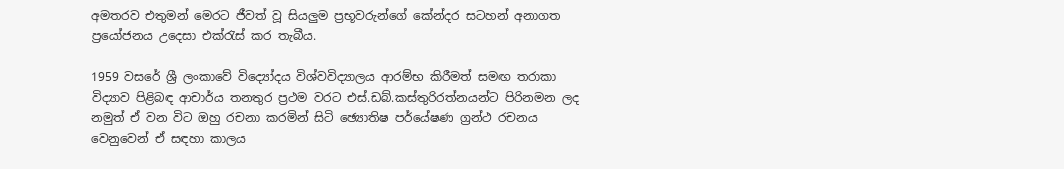අමතරව එතුමන් මෙරට ජීවත් වූ සියලුම ප්‍රභූවරුන්ගේ කේන්දර සටහන් අනාගත ප්‍රයෝජනය උදෙසා එක්රැස් කර තැබීය.

1959 වසරේ ශ්‍රී ලංකාවේ විද්‍යෝදය විශ්වවිද්‍යාලය ආරම්භ කිරීමත් සමඟ තරාකා විද්‍යාව පිළිබඳ ආචාර්ය තනතුර ප්‍රථම වරට එස්.ඩබ්.කස්තුරිරත්නයන්ට පිරිනමන ලද නමුත් ඒ වන විට ඔහු රචනා කරමින් සිටි ඡ්‍යොතිෂ පර්යේෂණ ග්‍රන්ථ රචනය වෙනුවෙන් ඒ සඳහා කාලය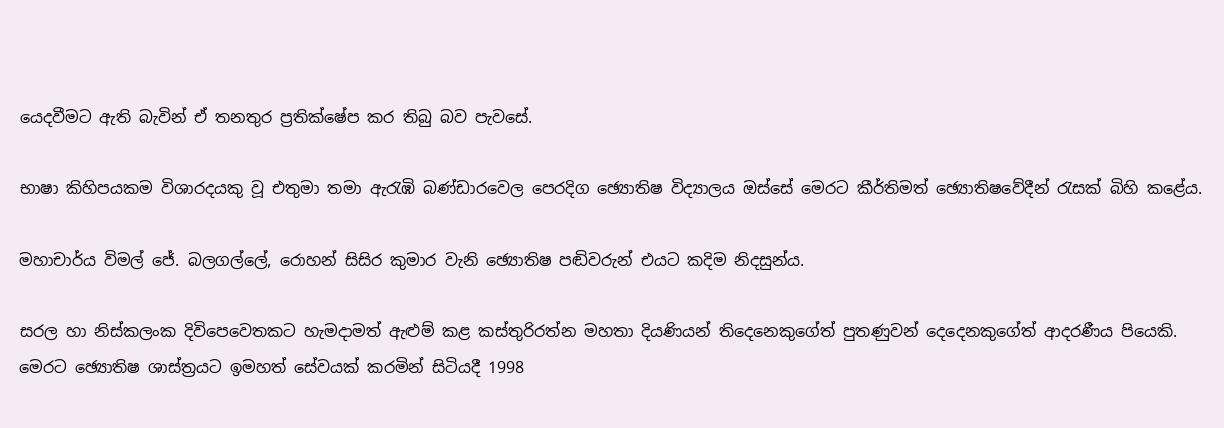යෙදවීමට ඇති බැවින් ඒ තනතුර ප්‍රතික්ෂේප කර තිබු බව පැවසේ.

භාෂා කිහිපයකම විශාරදයකු වූ එතුමා තමා ඇරැඹි බණ්ඩාරවෙල පෙරදිග ඡ්‍යොතිෂ විද්‍යාලය ඔස්සේ මෙරට කීර්තිමත් ඡ්‍යොතිෂවේදීන් රැසක් බිහි කළේය.

මහාචාර්ය විමල් ජේ. බලගල්ලේ, රොහන් සිසිර කුමාර වැනි ඡ්‍යොතිෂ පඬිවරුන් එයට කදිම නිදසුන්ය.

සරල හා නිස්කලංක දිවිපෙවෙතකට හැමදාමත් ඇළුම් කළ කස්තුරිරත්න මහතා දියණියන් තිදෙනෙකුගේත් පුතණුවන් දෙදෙනකුගේත් ආදරණීය පියෙකි. මෙරට ඡ්‍යොතිෂ ශාස්ත්‍රයට ඉමහත් සේවයක් කරමින් සිටියදී 1998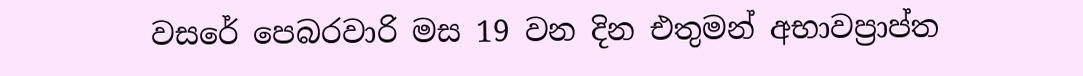වසරේ පෙබරවාරි මස 19 වන දින එතුමන් අභාවප්‍රාප්ත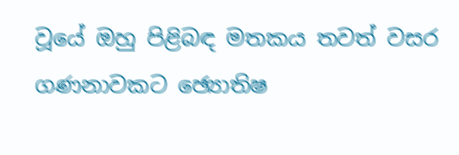වූයේ ඔහු පිළිබඳ මතකය තවත් වසර ගණනාවකට ඡ්‍යොතිෂ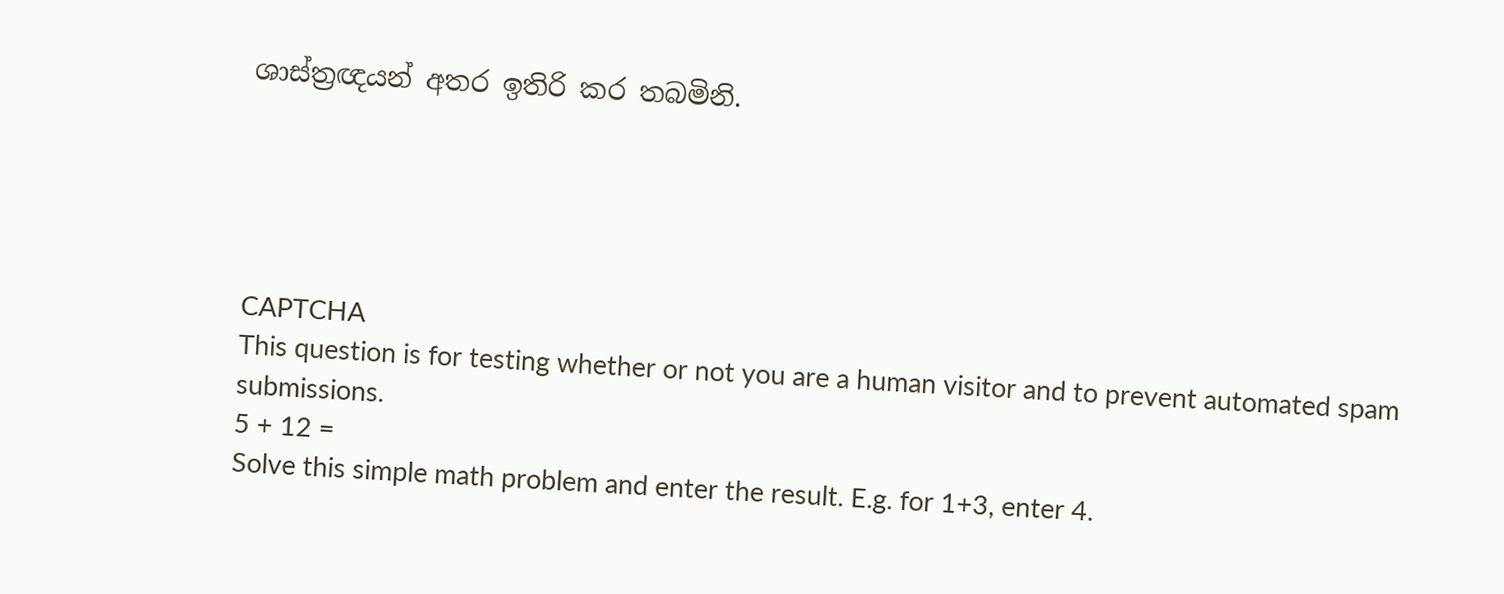ශාස්ත්‍රඥයන් අතර ඉතිරි කර තබමිනි.





CAPTCHA
This question is for testing whether or not you are a human visitor and to prevent automated spam submissions.
5 + 12 =
Solve this simple math problem and enter the result. E.g. for 1+3, enter 4.